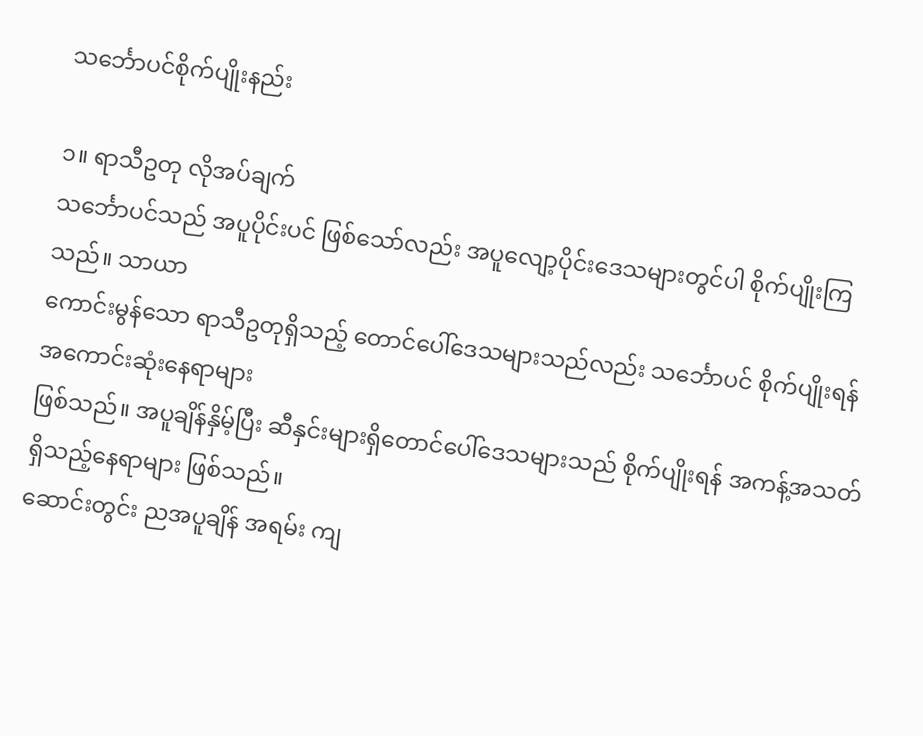သင်္ဘောပင်စိုက်ပျိုးနည်း

၁။ ရာသီဥတု လိုအပ်ချက်
သင်္ဘောပင်သည် အပူပိုင်းပင် ဖြစ်သော်လည်း အပူလျော့ပိုင်းဒေသများတွင်ပါ စိုက်ပျိုးကြသည်။ သာယာ
ကောင်းမွန်သော ရာသီဥတုရှိသည့် တောင်ပေါ်ဒေသများသည်လည်း သင်္ဘောပင် စိုက်ပျိုးရန် အကောင်းဆုံးနေရာများ
ဖြစ်သည်။ အပူချိန်နှိမ့်ပြီး ဆီနှင်းများရှိတောင်ပေါ်ဒေသများသည် စိုက်ပျိုးရန် အကန့်အသတ်ရှိသည့်နေရာများ ဖြစ်သည်။
ဆောင်းတွင်း ညအပူချိန် အရမ်း ကျ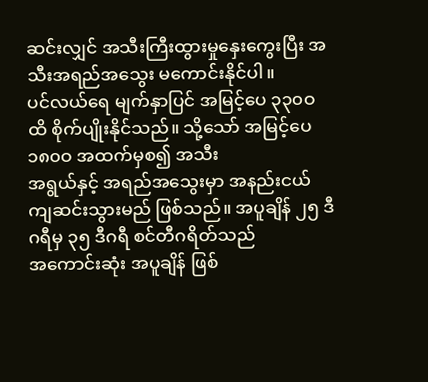ဆင်းလျှင် အသီးကြီးထွားမှုနှေးကွေးပြီး အသီးအရည်အသွေး မကောင်းနိုင်ပါ။
ပင်လယ်ရေ မျက်နှာပြင် အမြင့်ပေ ၃၃၀ဝ ထိ စိုက်ပျိုးနိုင်သည်။ သို့သော် အမြင့်ပေ ၁၈၀ဝ အထက်မှစ၍ အသီး
အရွယ်နှင့် အရည်အသွေးမှာ အနည်းငယ် ကျဆင်းသွားမည် ဖြစ်သည်။ အပူချိန် ၂၅ ဒီဂရီမှ ၃၅ ဒီဂရီ စင်တီဂရိတ်သည်
အကောင်းဆုံး အပူချိန် ဖြစ်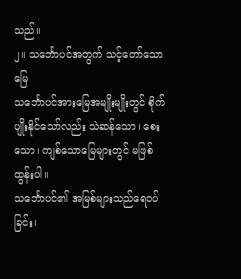သည်။
၂။ သင်္ဘောပင်အတွက် သင့်တော်သောမြေ
သင်္ဘောပင်အားမြေအမျိုးမျိုးတွင် စိုက်ပျိုးနိုင်သော်လည်း သဲဆန်သော၊ စေးသော၊ ကျစ်သောမြေများတွင် မဖြစ်ထွန်းပါ။
သင်္ဘောပင်၏ အမြစ်များသည်ရေဝပ်ခြင်း၊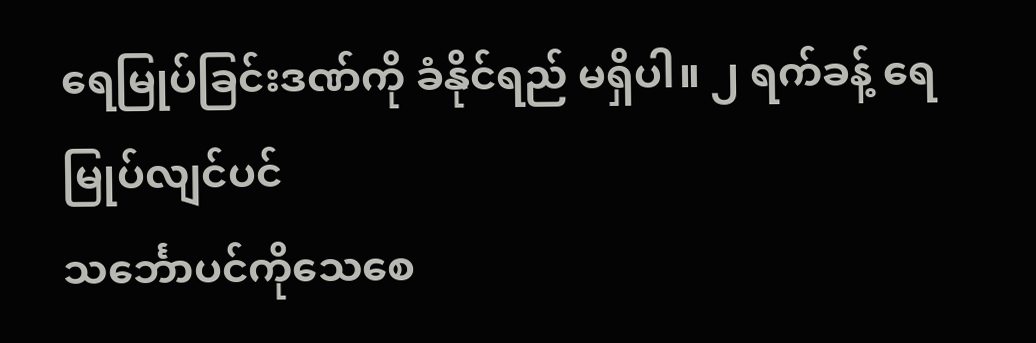ရေမြုပ်ခြင်းဒဏ်ကို ခံနိုင်ရည် မရှိပါ။ ၂ ရက်ခန့် ရေမြုပ်လျင်ပင်
သင်္ဘောပင်ကိုသေစေ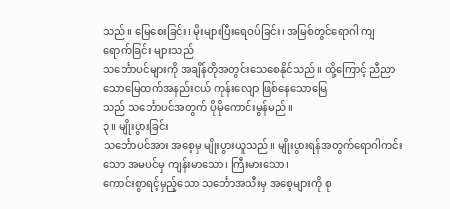သည်။ မြေစေးခြင်း၊ မိုးများပြီးရေဝပ်ခြင်း၊ အမြစ်တွင်ရောဂါ ကျရောက်ခြင်း များသည်
သင်္ဘောပင်များကို အချိန်တိုအတွင်းသေစေနိုင်သည်။ ထို့ကြောင့် ညီညာသောမြေထက်အနည်းငယ် ကုန်းလျော ဖြစ်နေသောမြေ
သည် သင်္ဘောပင်အတွက် ပိုမိုကောင်းမွန်မည်။
၃။ မျိုးပွားခြင်း
သင်္ဘောပင်အား အစေ့မှ မျိုးပွားယူသည်။ မျိုးပွားရန်အတွက်ရောဂါကင်းသော အမပင်မှ ကျန်းမာသော၊ ကြီးမားသော၊
ကောင်းစွာရင့်မှည့်သော သင်္ဘောအသီးမှ အစေ့များကို စု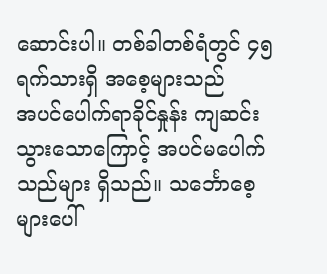ဆောင်းပါ။ တစ်ခါတစ်ရံတွင် ၄၅ ရက်သားရှိ အစေ့များသည်
အပင်ပေါက်ရာခိုင်နှုန်း ကျဆင်းသွားသောကြောင့် အပင်မပေါက်သည်များ ရှိသည်။ သင်္ဘောစေ့များပေါ်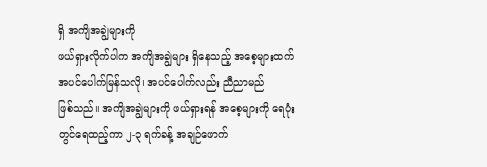ရှိ အကျိအချွဲများကို
ဖယ်ရှားလိုက်ပါက အကျိအချွဲများ ရှိနေသည့် အစေ့များထက် အပင်ပေါက်မြန်သလို၊ အပင်ပေါက်လည်း ညီညာမည်
ဖြစ်သည်။ အကျိအချွဲများကို ဖယ်ရှားရန် အစေ့များကို ရေပုံးတွင်ရေထည့်ကာ ၂-၃ ရက်ခန့် အချဉ်ဖောက်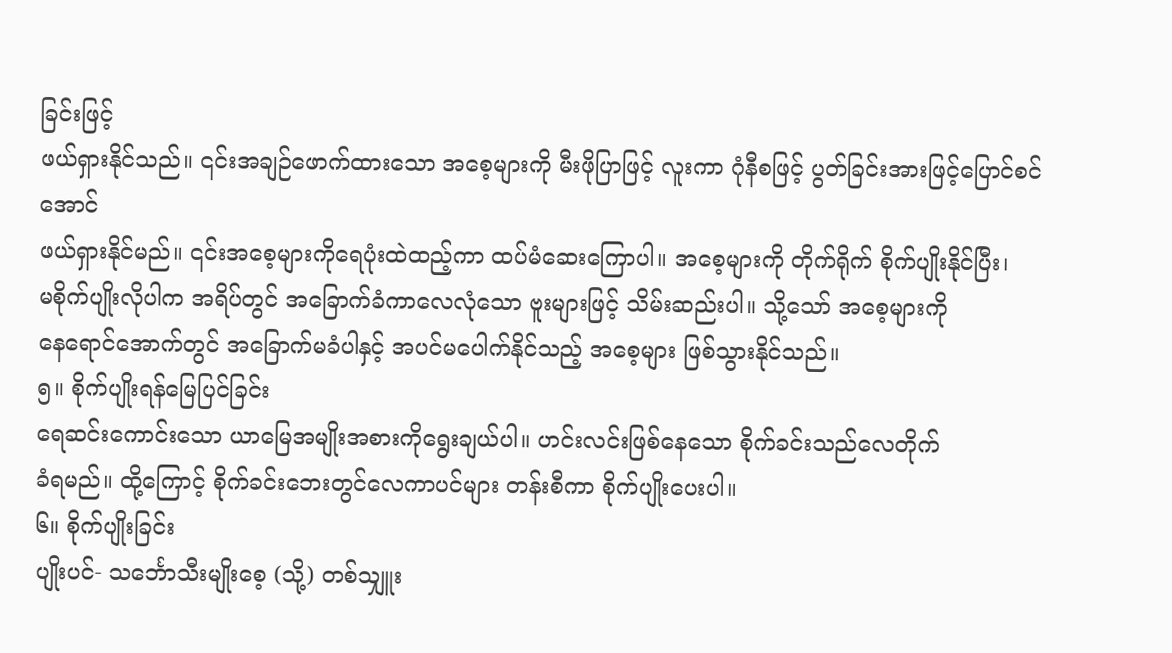ခြင်းဖြင့်
ဖယ်ရှားနိုင်သည်။ ၎င်းအချဉ်ဖောက်ထားသော အစေ့များကို မီးဖိုပြာဖြင့် လူးကာ ဂုံနီစဖြင့် ပွတ်ခြင်းအားဖြင့်ပြောင်စင်အောင်
ဖယ်ရှားနိုင်မည်။ ၎င်းအစေ့များကိုရေပုံးထဲထည့်ကာ ထပ်မံဆေးကြောပါ။ အစေ့များကို တိုက်ရိုက် စိုက်ပျိုးနိုင်ပြီး၊
မစိုက်ပျိုးလိုပါက အရိပ်တွင် အခြောက်ခံကာလေလုံသော ဗူးများဖြင့် သိမ်းဆည်းပါ။ သို့သော် အစေ့များကို
နေရောင်အောက်တွင် အခြောက်မခံပါနှင့် အပင်မပေါက်နိုင်သည့် အစေ့များ ဖြစ်သွားနိုင်သည်။
၅။ စိုက်ပျိုးရန်မြေပြင်ခြင်း
ရေဆင်းကောင်းသော ယာမြေအမျိုးအစားကိုရွေးချယ်ပါ။ ဟင်းလင်းဖြစ်နေသော စိုက်ခင်းသည်လေတိုက်
ခံရမည်။ ထို့ကြောင့် စိုက်ခင်းဘေးတွင်လေကာပင်များ တန်းစီကာ စိုက်ပျိုးပေးပါ။
၆။ စိုက်ပျိုးခြင်း
ပျိုးပင်- သင်္ဘောသီးမျိုးစေ့ (သို့) တစ်သျှူး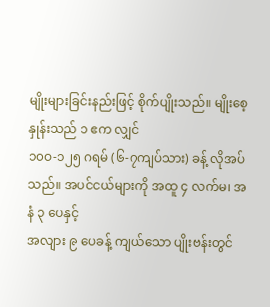မျိုးများခြင်းနည်းဖြင့် စိုက်ပျိုးသည်။ မျိုးစေ့နှုန်းသည် ၁ ဧက လျှင်
၁၀ဝ-၁၂၅ ဂရမ် (၆-၇ကျပ်သား) ခန့် လိုအပ်သည်။ အပင်ငယ်များကို အထူ ၄ လက်မ၊ အနံ ၃ ပေနှင့်
အလျား ၉ ပေခန့် ကျယ်သော ပျိုးဗန်းတွင်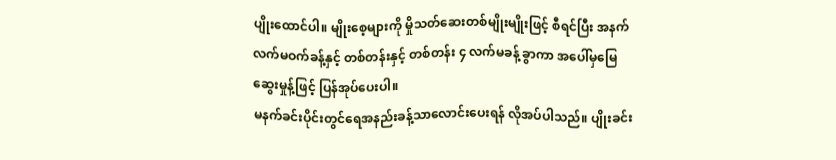ပျိုးထောင်ပါ။ မျိုးစေ့များကို မှိုသတ်ဆေးတစ်မျိုးမျိုးဖြင့် စီရင်ပြီး အနက်
လက်မဝက်ခန့်နှင့် တစ်တန်းနှင့် တစ်တန်း ၄ လက်မခန့် ခွာကာ အပေါ်မှမြေဆွေးမှုန့်ဖြင့် ပြန်အုပ်ပေးပါ။
မနက်ခင်းပိုင်းတွင်ရေအနည်းခန့်သာလောင်းပေးရန် လိုအပ်ပါသည်။ ပျိုးခင်း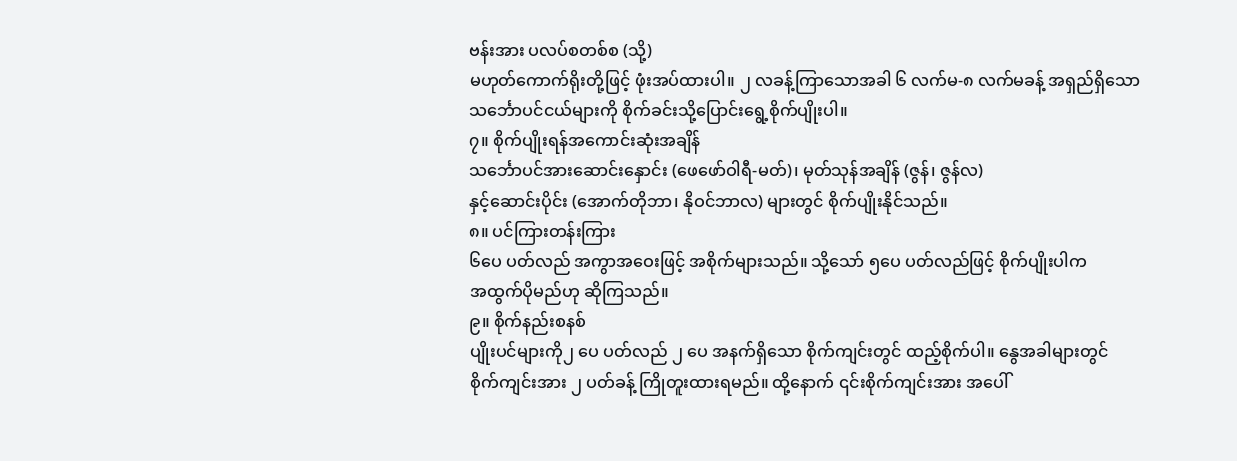ဗန်းအား ပလပ်စတစ်စ (သို့)
မဟုတ်ကောက်ရိုးတို့ဖြင့် ဖုံးအပ်ထားပါ။ ၂ လခန့်ကြာသောအခါ ၆ လက်မ-၈ လက်မခန့် အရှည်ရှိသော
သင်္ဘောပင်ငယ်များကို စိုက်ခင်းသို့ပြောင်းရွေ့စိုက်ပျိုးပါ။
၇။ စိုက်ပျိုးရန်အကောင်းဆုံးအချိန်
သင်္ဘောပင်အားဆောင်းနှောင်း (ဖေဖော်ဝါရီ-မတ်)၊ မုတ်သုန်အချိန် (ဇွန်၊ ဇွန်လ)
နှင့်ဆောင်းပိုင်း (အောက်တိုဘာ၊ နိုဝင်ဘာလ) များတွင် စိုက်ပျိုးနိုင်သည်။
၈။ ပင်ကြားတန်းကြား
၆ပေ ပတ်လည် အကွာအဝေးဖြင့် အစိုက်များသည်။ သို့သော် ၅ပေ ပတ်လည်ဖြင့် စိုက်ပျိုးပါက
အထွက်ပိုမည်ဟု ဆိုကြသည်။
၉။ စိုက်နည်းစနစ်
ပျိုးပင်များကို၂ ပေ ပတ်လည် ၂ ပေ အနက်ရှိသော စိုက်ကျင်းတွင် ထည့်စိုက်ပါ။ နွေအခါများတွင်
စိုက်ကျင်းအား ၂ ပတ်ခန့် ကြိုတူးထားရမည်။ ထို့နောက် ၎င်းစိုက်ကျင်းအား အပေါ်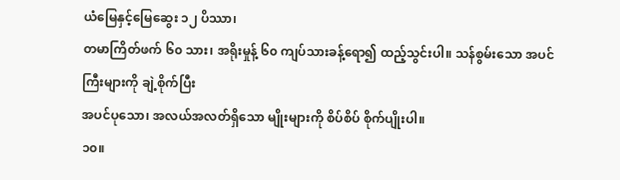ယံမြေနှင့်မြေဆွေး ၁၂ ပိဿာ၊
တမာကြိတ်ဖက် ၆၀ သား၊ အရိုးမှုန့် ၆၀ ကျပ်သားခန့်ရော၍ ထည့်သွင်းပါ။ သန်စွမ်းသော အပင်ကြီးများကို ချဲ့စိုက်ပြီး
အပင်ပုသော၊ အလယ်အလတ်ရှိသော မျိုးများကို စိပ်စိပ် စိုက်ပျိုးပါ။
၁၀။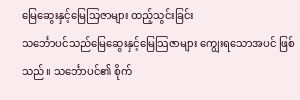မြေဆွေးနှင့်မြေသြဇာများ ထည့်သွင်းခြင်း
သင်္ဘောပင်သည်မြေဆွေးနှင့်မြေသြဇာများ ကျွေးရသောအပင် ဖြစ်သည်။ သင်္ဘောပင်၏ စိုက်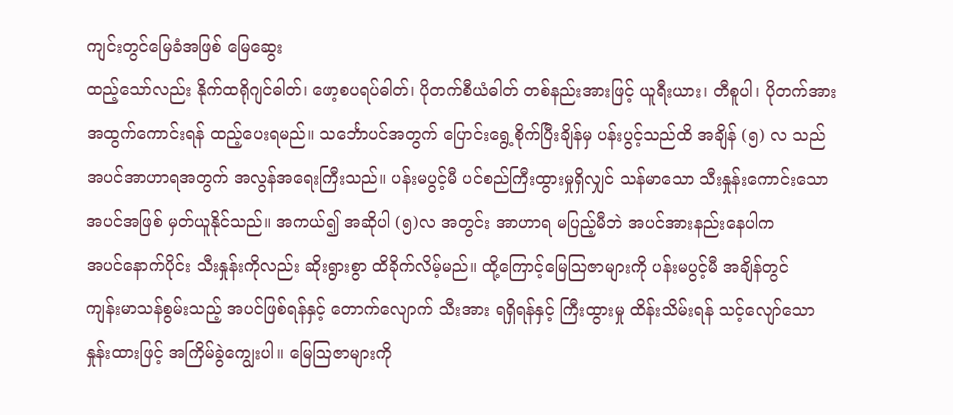ကျင်းတွင်မြေခံအဖြစ် မြေဆွေး
ထည့်သော်လည်း နိုက်ထရိုဂျင်ဓါတ်၊ ဖော့စပရပ်ဓါတ်၊ ပိုတက်စီယံဓါတ် တစ်နည်းအားဖြင့် ယူရီးယား၊ တီစူပါ၊ ပိုတက်အား
အထွက်ကောင်းရန် ထည့်ပေးရမည်။ သင်္ဘောပင်အတွက် ပြောင်းရွေ့စိုက်ပြီးချိန်မှ ပန်းပွင့်သည်ထိ အချိန် (၅) လ သည်
အပင်အာဟာရအတွက် အလွန်အရေးကြီးသည်။ ပန်းမပွင့်မီ ပင်စည်ကြီးထွားမှုရှိလျှင် သန်မာသော သီးနှုန်းကောင်းသော
အပင်အဖြစ် မှတ်ယူနိုင်သည်။ အကယ်၍ အဆိုပါ (၅)လ အတွင်း အာဟာရ မပြည့်မီဘဲ အပင်အားနည်းနေပါက
အပင်နောက်ပိုင်း သီးနှုန်းကိုလည်း ဆိုးရွားစွာ ထိခိုက်လိမ့်မည်။ ထို့ကြောင့်မြေသြဇာများကို ပန်းမပွင့်မီ အချိန်တွင်
ကျန်းမာသန်စွမ်းသည့် အပင်ဖြစ်ရန်နှင့် တောက်လျောက် သီးအား ရရှိရန်နှင့် ကြီးထွားမှု ထိန်းသိမ်းရန် သင့်လျော်သော
နှုန်းထားဖြင့် အကြိမ်ခွဲကျွေးပါ။ မြေသြဇာများကို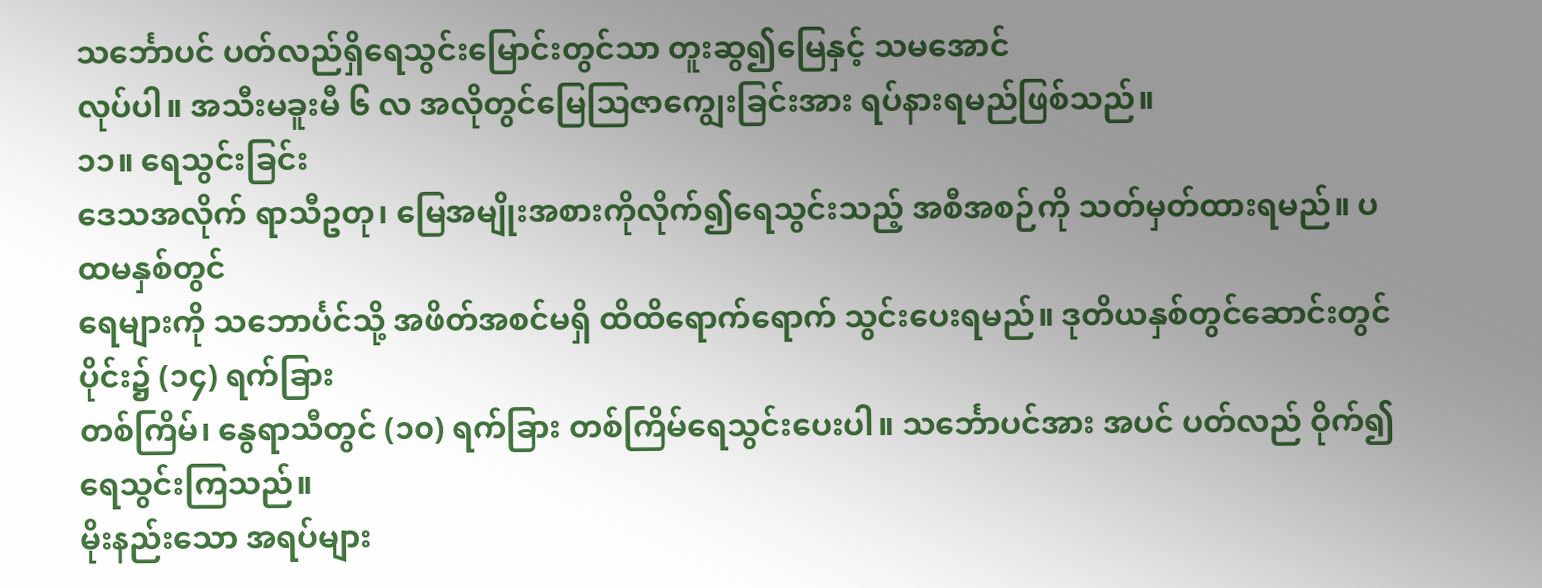သင်္ဘောပင် ပတ်လည်ရှိရေသွင်းမြောင်းတွင်သာ တူးဆွ၍မြေနှင့် သမအောင်
လုပ်ပါ။ အသီးမခူးမီ ၆ လ အလိုတွင်မြေသြဇာကျွေးခြင်းအား ရပ်နားရမည်ဖြစ်သည်။
၁၁။ ရေသွင်းခြင်း
ဒေသအလိုက် ရာသီဥတု၊ မြေအမျိုးအစားကိုလိုက်၍ရေသွင်းသည့် အစီအစဉ်ကို သတ်မှတ်ထားရမည်။ ပထမနှစ်တွင်‌
ရေများကို သဘောင်္ပင်သို့ အဖိတ်အစင်မရှိ ထိထိရောက်ရောက် သွင်းပေးရမည်။ ဒုတိယနှစ်တွင်ဆောင်းတွင်ပိုင်း၌ (၁၄) ရက်ခြား
တစ်ကြိမ်၊ နွေရာသီတွင် (၁၀) ရက်ခြား တစ်ကြိမ်ရေသွင်းပေးပါ။ သင်္ဘောပင်အား အပင် ပတ်လည် ဝိုက်၍ရေသွင်းကြသည်။
မိုးနည်းသော အရပ်များ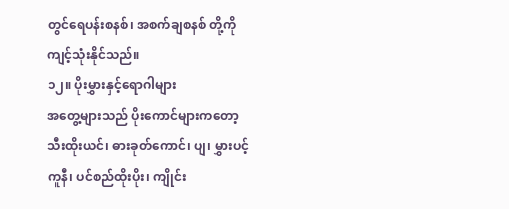တွင်ရေပန်းစနစ်၊ အစက်ချစနစ် တို့ကိုကျင့်သုံးနိုင်သည်။
၁၂။ ပိုးမွှားနှင့်ရောဂါများ
အတွေ့များသည် ပိုးကောင်များကတော့ သီးထိုးယင်၊ ဓားခုတ်ကောင်၊ ပျ၊ မွှားပင့်ကူနီ၊ ပင်စည်ထိုးပိုး၊ ကျိုင်း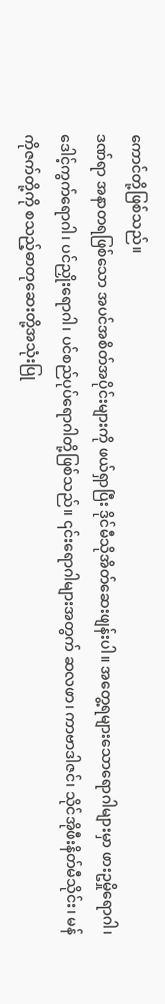ကောင်တို့ဖြစ်သည်။
ဒဏ်ရာ အနာတရဖြစ်သော အပင်အစိတ်အပိုင်းများကို ဖယ်ရှာပြီး ဒိုင်မီသိုအိတ်ဆေးဖျန်းပါ။ အတွေ့ရများသောရောဂါများမှာ ဖားဥမှိုရောဂါ၊ ဒေါင့်ကွက်ရောဂါ၊ ပင်ညှိုးရောဂါ၊ ပင်စည်ပုပ်ရောဂါတို့ဖြစ်သည်။ ၎င်းရောဂါများအတွက် ဆလဖာ၊ ကာဗာဒါဇင်၊ သိုင်အိုဖီးနိတ်မီသိုင်း၊ မန်ကိုဇက်တို့ကို စသည့်ဓာတုဆေးတို့အသုံးပြု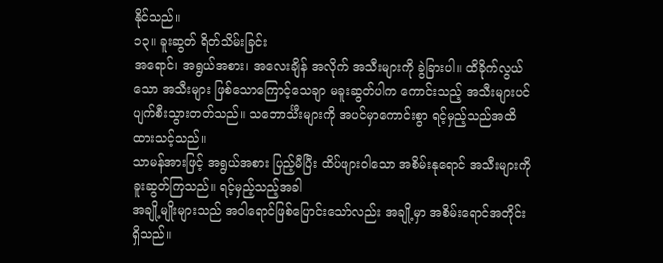နိုင်သည်။
၁၃။ ခူးဆွတ် ရိတ်သိမ်းခြင်း
အရောင်၊ အရွယ်အစား၊ အလေးချိန် အလိုက် အသီးများကို ခွဲခြားပါ။ ထိခိုက်လွယ်သော အသီးများ ဖြစ်သောကြောင့်သေချာ မခူးဆွတ်ပါက ကောင်းသည့် အသီးများပင် ပျက်စီးသွားတတ်သည်။ သဘောင်္သီးများကို အပင်မှာကောင်းစွာ ရင့်မှည့်သည်အထိ ထားသင့်သည်။
သာမန်အားဖြင့် အရွယ်အစား ပြည့်မီပြီး ထိပ်ဖျားဝါသော အစိမ်းနုရောင် အသီးများကို ခူးဆွတ်ကြသည်။ ရင့်မှည့်သည့်အခါ
အချို့မျိုးများသည် အဝါရောင်ဖြစ်ပြောင်းသော်လည်း အချို့မှာ အစိမ်းရောင်အတိုင်း ရှိသည်။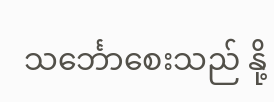သင်္ဘောစေးသည် နို့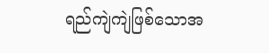ရည်ကျဲကျဲဖြစ်သောအ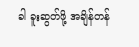ခါ ခူးဆွတ်ဖို့ အချိန်တန်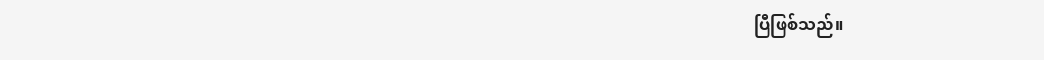ပြီဖြစ်သည်။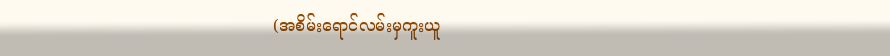(အစိမ်းရောင်လမ်းမှကူးယူ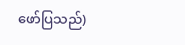ဖော်ပြသည်)